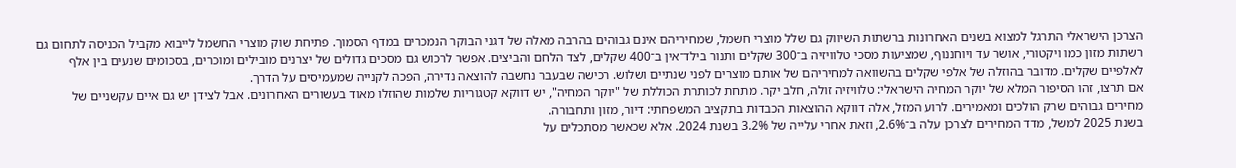הצרכן הישראלי התרגל למצוא בשנים האחרונות ברשתות השיווק גם שלל מוצרי חשמל, שמחיריהם אינם גבוהים בהרבה מאלה של דגני הבוקר הנמכרים במדף הסמוך. פתיחת שוק מוצרי החשמל לייבוא מקביל הכניסה לתחום גם רשתות מזון כמו ויקטורי, אושר עד ויוחננוף, שמציעות מסכי טלוויזיה ב־300 שקלים ותנור בילד־אין ב־400 שקלים, לצד הלחם והביצים. אפשר לרכוש גם מסכים גדולים של יצרנים מובילים ומוכרים, בסכומים שנעים בין אלף לאלפיים שקלים. מדובר בהוזלה של אלפי שקלים בהשוואה למחיריהם של אותם מוצרים לפני שנתיים ושלוש. רכישה שבעבר נחשבה להוצאה נדירה, הפכה לקנייה שמעמיסים על הדרך.
אם תרצו, זהו הסיפור המלא של יוקר המחיה הישראלי: טלוויזיה זולה, חלב יקר. מתחת לכותרת הכוללת של "יוקר המחיה", יש דווקא קטגוריות שלמות שהוזלו מאוד בעשורים האחרונים. אבל לצידן יש גם איים עקשניים של מחירים גבוהים שרק הולכים ומאמירים. לרוע המזל, אלה דווקא ההוצאות הכבדות בתקציב המשפחתי: דיור, מזון ותחבורה.
בשנת 2025 למשל, מדד המחירים לצרכן עלה ב־2.6%, וזאת אחרי עלייה של 3.2% בשנת 2024. אלא שכאשר מסתכלים על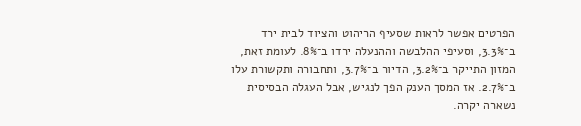הפרטים אפשר לראות שסעיף הריהוט והציוד לבית ירד ב־3.3%, וסעיפי ההלבשה וההנעלה ירדו ב־8%. לעומת זאת, המזון התייקר ב־3.2%, הדיור ב־3.7%, ותחבורה ותקשורת עלו ב־2.7%. אז המסך הענק הפך לנגיש, אבל העגלה הבסיסית נשארה יקרה.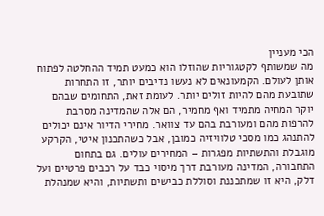הכי מעניין
מה שמשותף לקטגוריות שהוזלו הוא כמעט תמיד ההחלטה לפתוח אותן לעולם. הקמעונאים לא נעשו נדיבים יותר, זו התחרות שתובעת מהם להיות זולים יותר. לעומת זאת, התחומים שבהם יוקר המחיה מתמיד ואף מחמיר, הם אלה שהמדינה מסרבת להרפות מהם ומעורבת בהם עד צוואר. מחירי הדיור אינם יכולים להתנהג כמו מסכי טלוויזיה כמובן, אבל כשהתכנון איטי, הקרקע מוגבלת והתשתיות מפגרות – המחירים עולים. גם בתחום התחבורה, המדינה מעורבת דרך מיסוי כבד על רכבים פרטיים ועל דלק, היא זו שמתכננת וסוללת כבישים ותשתיות, והיא שמנהלת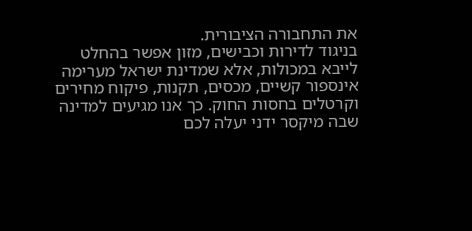את התחבורה הציבורית.
בניגוד לדירות וכבישים, מזון אפשר בהחלט לייבא במכולות, אלא שמדינת ישראל מערימה אינספור קשיים, מכסים, תקנות, פיקוח מחירים וקרטלים בחסות החוק. כך אנו מגיעים למדינה שבה מיקסר ידני יעלה לכם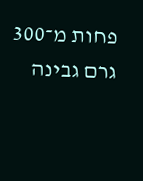פחות מ־300 גרם גבינה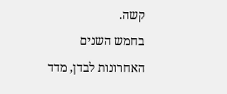קשה.
בחמש השנים האחרונות לבדן, מדד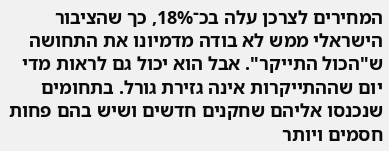המחירים לצרכן עלה בכ־18%, כך שהציבור הישראלי ממש לא בודה מדמיונו את התחושה ש"הכול התייקר". אבל הוא יכול גם לראות מדי יום שההתייקרות אינה גזירת גורל. בתחומים שנכנסו אליהם שחקנים חדשים ושיש בהם פחות חסמים ויותר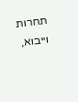תחרות וייבוא,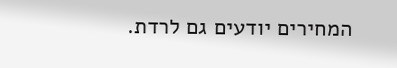המחירים יודעים גם לרדת.